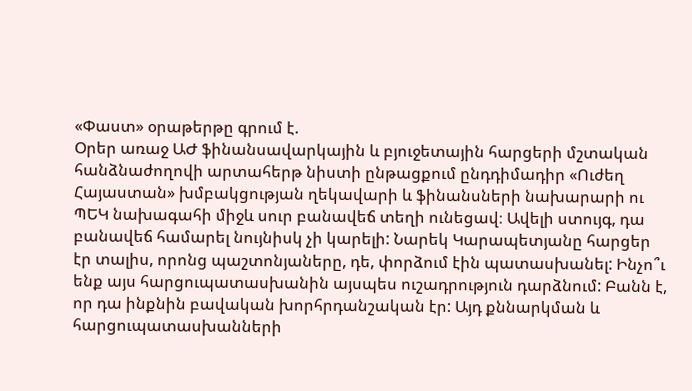«Փաստ» օրաթերթը գրում է.
Օրեր առաջ ԱԺ ֆինանսավարկային և բյուջետային հարցերի մշտական հանձնաժողովի արտահերթ նիստի ընթացքում ընդդիմադիր «Ուժեղ Հայաստան» խմբակցության ղեկավարի և ֆինանսների նախարարի ու ՊԵԿ նախագահի միջև սուր բանավեճ տեղի ունեցավ։ Ավելի ստույգ, դա բանավեճ համարել նույնիսկ չի կարելի: Նարեկ Կարապետյանը հարցեր էր տալիս, որոնց պաշտոնյաները, դե, փորձում էին պատասխանել: Ինչո՞ւ ենք այս հարցուպատասխանին այսպես ուշադրություն դարձնում: Բանն է, որ դա ինքնին բավական խորհրդանշական էր: Այդ քննարկման և հարցուպատասխանների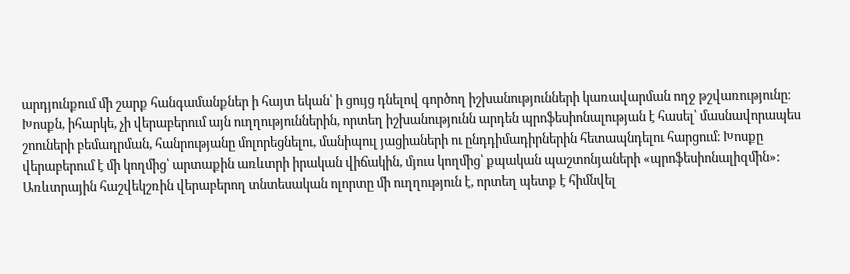արդյունքում մի շարք հանգամանքներ ի հայտ եկան՝ ի ցույց դնելով գործող իշխանությունների կառավարման ողջ թշվառությունը։
Խոսքն, իհարկե, չի վերաբերում այն ուղղություններին, որտեղ իշխանությունն արդեն պրոֆեսիոնալության է հասել՝ մասնավորապես շոուների բեմադրման, հանրությանը մոլորեցնելու, մանիպուլ յացիաների ու ընդդիմադիրներին հետապնդելու հարցում։ Խոսքը վերաբերում է մի կողմից՝ արտաքին առևտրի իրական վիճակին, մյուս կողմից՝ քպական պաշտոնյաների «պրոֆեսիոնալիզմին»:
Առևտրային հաշվեկշռին վերաբերող տնտեսական ոլորտը մի ուղղություն է, որտեղ պետք է հիմնվել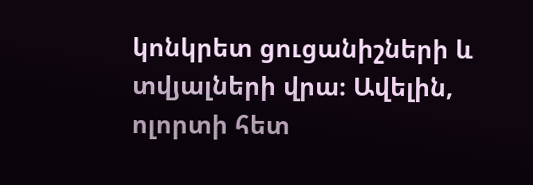կոնկրետ ցուցանիշների և տվյալների վրա։ Ավելին, ոլորտի հետ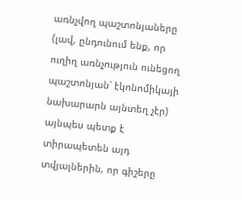առնչվող պաշտոնյաները (լավ, ընդունում ենք, որ ուղիղ առնչություն ունեցող պաշտոնյան՝ էկոնոմիկայի նախարարն այնտեղ չէր) այնպես պետք է տիրապետեն այդ տվյալներին, որ գիշերը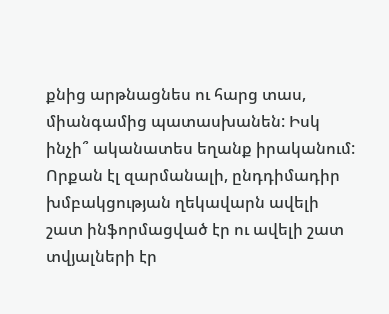քնից արթնացնես ու հարց տաս, միանգամից պատասխանեն: Իսկ ինչի՞ ականատես եղանք իրականում: Որքան էլ զարմանալի, ընդդիմադիր խմբակցության ղեկավարն ավելի շատ ինֆորմացված էր ու ավելի շատ տվյալների էր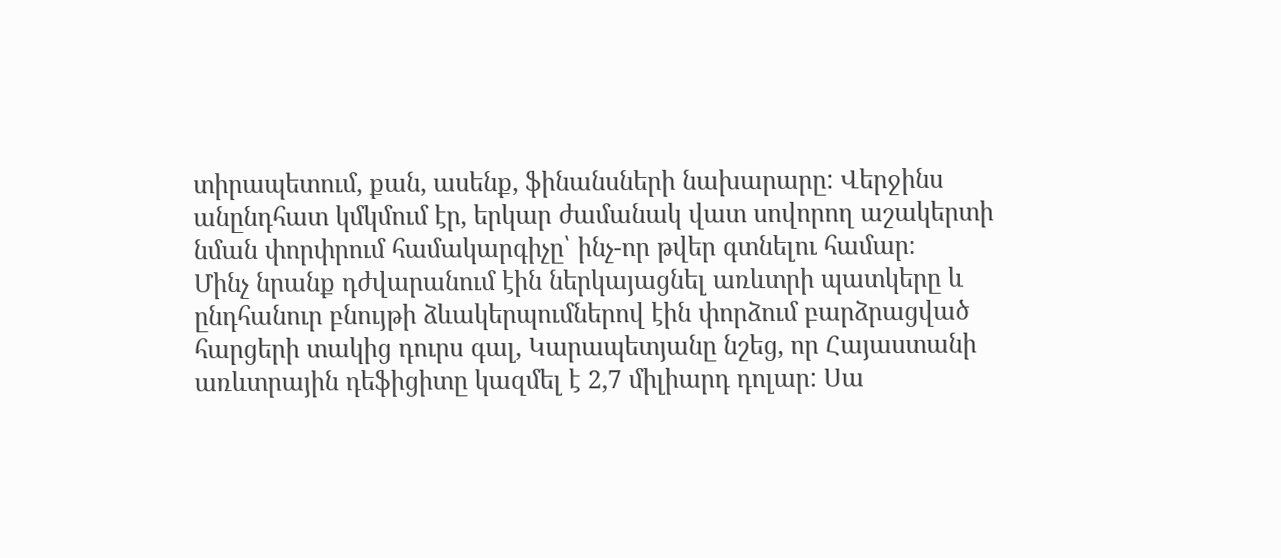տիրապետում, քան, ասենք, ֆինանսների նախարարը: Վերջինս անընդհատ կմկմում էր, երկար ժամանակ վատ սովորող աշակերտի նման փորփրում համակարգիչը՝ ինչ-որ թվեր գտնելու համար։
Մինչ նրանք դժվարանում էին ներկայացնել առևտրի պատկերը և ընդհանուր բնույթի ձևակերպումներով էին փորձում բարձրացված հարցերի տակից դուրս գալ, Կարապետյանը նշեց, որ Հայաստանի առևտրային դեֆիցիտը կազմել է 2,7 միլիարդ դոլար: Սա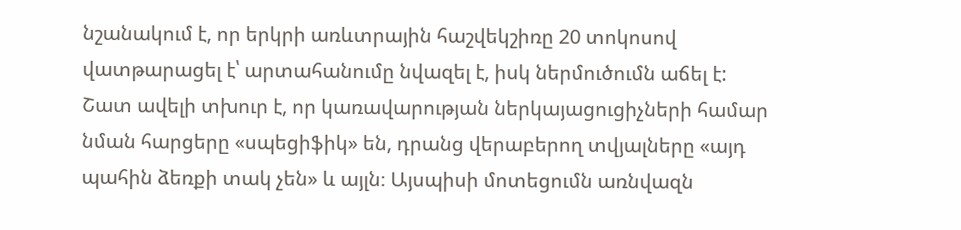նշանակում է, որ երկրի առևտրային հաշվեկշիռը 20 տոկոսով վատթարացել է՝ արտահանումը նվազել է, իսկ ներմուծումն աճել է:
Շատ ավելի տխուր է, որ կառավարության ներկայացուցիչների համար նման հարցերը «սպեցիֆիկ» են, դրանց վերաբերող տվյալները «այդ պահին ձեռքի տակ չեն» և այլն։ Այսպիսի մոտեցումն առնվազն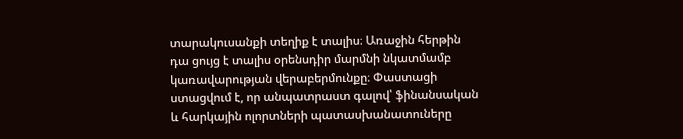տարակուսանքի տեղիք է տալիս։ Առաջին հերթին դա ցույց է տալիս օրենսդիր մարմնի նկատմամբ կառավարության վերաբերմունքը։ Փաստացի ստացվում է, որ անպատրաստ գալով՝ ֆինանսական և հարկային ոլորտների պատասխանատուները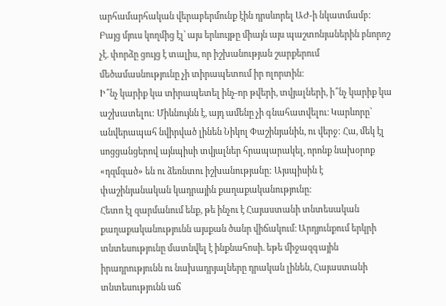արհամարհական վերաբերմունք էին դրսևորել ԱԺ-ի նկատմամբ: Բայց մյուս կողմից էլ՝ այս երևույթը միայն այս պաշտոնյաներին բնորոշ չէ. փորձը ցույց է տալիս, որ իշխանության շարքերում մեծամասնությունը չի տիրապետում իր ոլորտին։
Ի՞նչ կարիք կա տիրապետել ինչ-որ թվերի, տվյալների, ի՞նչ կարիք կա աշխատելու: Միևնույնն է, այդ ամենը չի գնահատվելու։ Կարևորը՝ անվերապահ նվիրված լինեն Նիկոլ Փաշինյանին, ու վերջ: Հա, մեկ էլ սոցցանցերով այնպիսի տվյալներ հրապարակել, որոնք նախօրոք «դզմզած» են ու ձեռնտու իշխանությանը: Այսպիսին է փաշինյանական կադրային քաղաքականությունը։
Հետո էլ զարմանում ենք, թե ինչու է Հայաստանի տնտեսական քաղաքականությունն այսքան ծանր վիճակում։ Արդյունքում երկրի տնտեսությունը մատնվել է ինքնահոսի. եթե միջազգային իրադրությունն ու նախադրյալները դրական լինեն, Հայաստանի տնտեսությունն աճ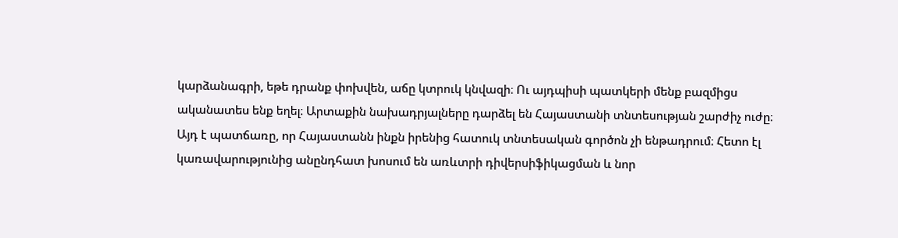կարձանագրի, եթե դրանք փոխվեն, աճը կտրուկ կնվազի։ Ու այդպիսի պատկերի մենք բազմիցս ականատես ենք եղել։ Արտաքին նախադրյալները դարձել են Հայաստանի տնտեսության շարժիչ ուժը։ Այդ է պատճառը, որ Հայաստանն ինքն իրենից հատուկ տնտեսական գործոն չի ենթադրում։ Հետո էլ կառավարությունից անընդհատ խոսում են առևտրի դիվերսիֆիկացման և նոր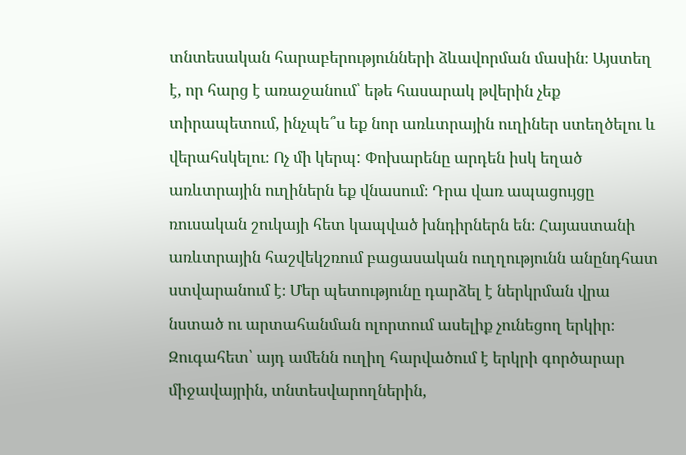տնտեսական հարաբերությունների ձևավորման մասին։ Այստեղ է, որ հարց է առաջանում՝ եթե հասարակ թվերին չեք տիրապետում, ինչպե՞ս եք նոր առևտրային ուղիներ ստեղծելու և վերահսկելու։ Ոչ մի կերպ: Փոխարենը արդեն իսկ եղած առևտրային ուղիներն եք վնասում։ Դրա վառ ապացույցը ռուսական շուկայի հետ կապված խնդիրներն են։ Հայաստանի առևտրային հաշվեկշռում բացասական ուղղությունն անընդհատ ստվարանում է։ Մեր պետությունը դարձել է ներկրման վրա նստած ու արտահանման ոլորտում ասելիք չունեցող երկիր։ Զուգահետ՝ այդ ամենն ուղիղ հարվածում է երկրի գործարար միջավայրին, տնտեսվարողներին,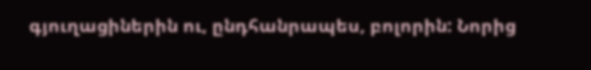գյուղացիներին ու, ընդհանրապես, բոլորին: Նորից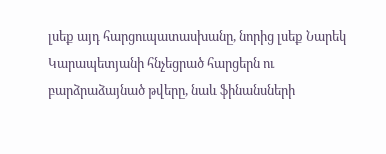լսեք այդ հարցուպատասխանը, նորից լսեք Նարեկ Կարապետյանի հնչեցրած հարցերն ու բարձրաձայնած թվերը, նաև ֆինանսների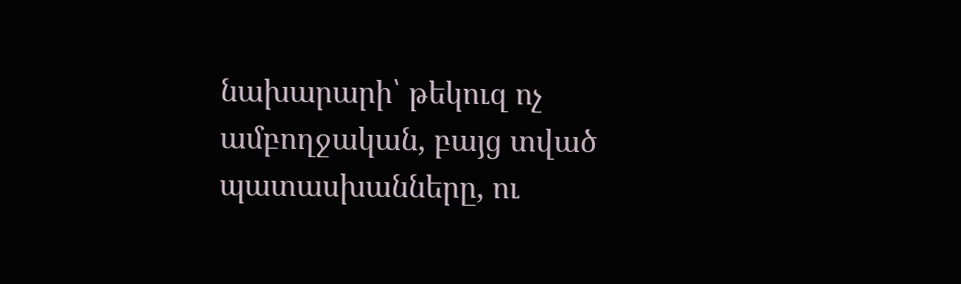նախարարի՝ թեկուզ ոչ ամբողջական, բայց տված պատասխանները, ու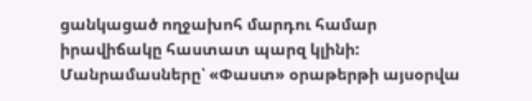ցանկացած ողջախոհ մարդու համար իրավիճակը հաստատ պարզ կլինի:
Մանրամասները՝ «Փաստ» օրաթերթի այսօրվա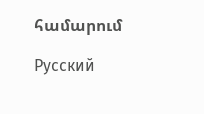համարում

Русский